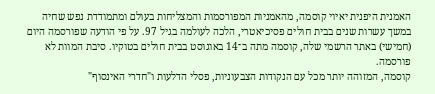האמנית היפנית יאיוי קוסמה, מהאמניות המפורסמות והמצליחות בעולם ומתמודדת נפש שחיה במשך עשרות שנים בבית חולים פסיכיאטרי, הלכה לעולמה בגיל 97. על פי הודעה שפורסמה היום (חמישי) באתר הרשמי שלה, קוסמה מתה ב־14 באוגוסט בבית חולים בטוקיו. סיבת המוות לא פורסמה.
קוסמה, המזוהה יותר מכל עם הנקודות הצבעוניות, פסלי הדלעות ו"חדרי האינסוף"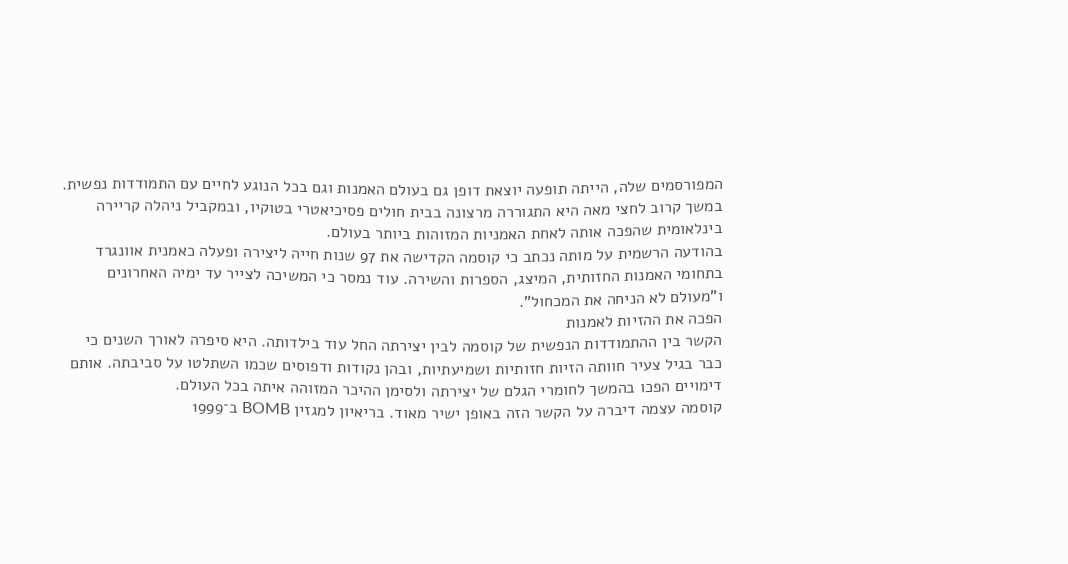המפורסמים שלה, הייתה תופעה יוצאת דופן גם בעולם האמנות וגם בכל הנוגע לחיים עם התמודדות נפשית. במשך קרוב לחצי מאה היא התגוררה מרצונה בבית חולים פסיכיאטרי בטוקיו, ובמקביל ניהלה קריירה בינלאומית שהפכה אותה לאחת האמניות המזוהות ביותר בעולם.
בהודעה הרשמית על מותה נכתב כי קוסמה הקדישה את 97 שנות חייה ליצירה ופעלה כאמנית אוונגרד בתחומי האמנות החזותית, המיצג, הספרות והשירה. עוד נמסר כי המשיכה לצייר עד ימיה האחרונים ו"מעולם לא הניחה את המכחול".
הפכה את ההזיות לאמנות
הקשר בין ההתמודדות הנפשית של קוסמה לבין יצירתה החל עוד בילדותה. היא סיפרה לאורך השנים כי כבר בגיל צעיר חוותה הזיות חזותיות ושמיעתיות, ובהן נקודות ודפוסים שכמו השתלטו על סביבתה. אותם דימויים הפכו בהמשך לחומרי הגלם של יצירתה ולסימן ההיכר המזוהה איתה בכל העולם.
קוסמה עצמה דיברה על הקשר הזה באופן ישיר מאוד. בריאיון למגזין BOMB ב־1999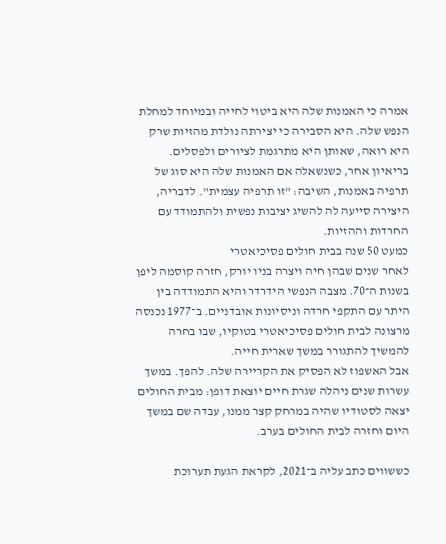אמרה כי האמנות שלה היא ביטוי לחייה ובמיוחד למחלת הנפש שלה. היא הסבירה כי יצירתה נולדת מהזיות שרק היא רואה, שאותן היא מתרגמת לציורים ולפסלים.
בריאיון אחר, כשנשאלה אם האמנות שלה היא סוג של תרפיה באמנות, השיבה: "זו תרפיה עצמית". לדבריה, היצירה סייעה לה להשיג יציבות נפשית ולהתמודד עם החרדות וההזיות.
כמעט 50 שנה בבית חולים פסיכיאטרי
לאחר שנים שבהן חיה ויצרה בניו יורק, חזרה קוסמה ליפן בשנות ה־70. מצבה הנפשי הידרדר והיא התמודדה בין היתר עם התקפי חרדה וניסיונות אובדניים. ב־1977 נכנסה מרצונה לבית חולים פסיכיאטרי בטוקיו, שבו בחרה להמשיך להתגורר במשך שארית חייה.
אבל האשפוז לא הפסיק את הקריירה שלה. להפך. במשך עשרות שנים ניהלה שגרת חיים יוצאת דופן: מבית החולים יצאה לסטודיו שהיה במרחק קצר ממנו, עבדה שם במשך היום וחזרה לבית החולים בערב.

כששווים כתב עליה ב־2021, לקראת הגעת תערוכת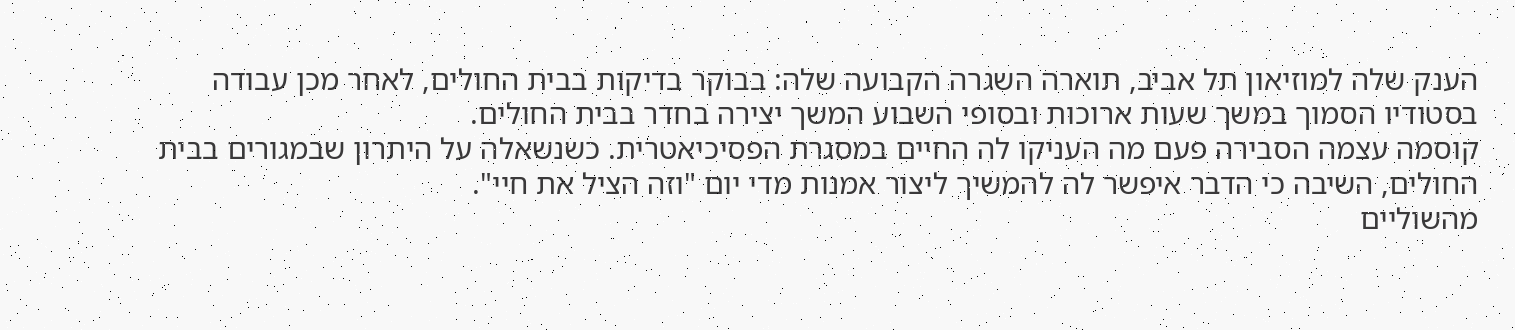הענק שלה למוזיאון תל אביב, תוארה השגרה הקבועה שלה: בבוקר בדיקות בבית החולים, לאחר מכן עבודה בסטודיו הסמוך במשך שעות ארוכות ובסופי השבוע המשך יצירה בחדר בבית החולים.
קוסמה עצמה הסבירה פעם מה העניקו לה החיים במסגרת הפסיכיאטרית. כשנשאלה על היתרון שבמגורים בבית החולים, השיבה כי הדבר איפשר לה להמשיך ליצור אמנות מדי יום "וזה הציל את חיי".
מהשוליים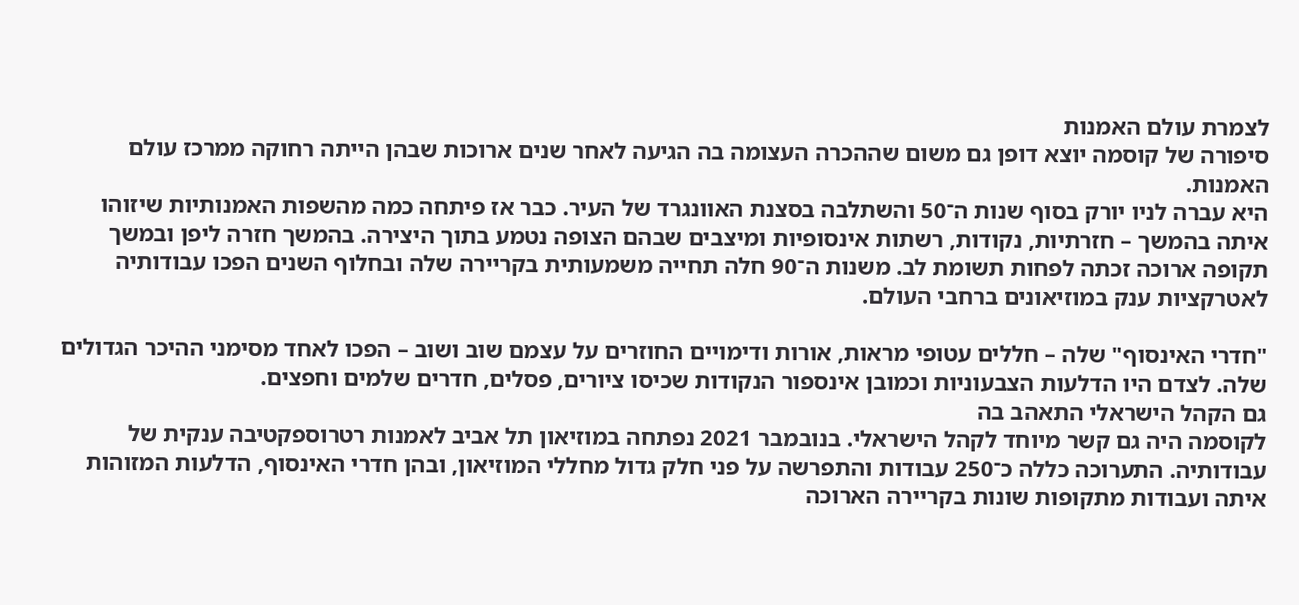לצמרת עולם האמנות
סיפורה של קוסמה יוצא דופן גם משום שההכרה העצומה בה הגיעה לאחר שנים ארוכות שבהן הייתה רחוקה ממרכז עולם האמנות.
היא עברה לניו יורק בסוף שנות ה־50 והשתלבה בסצנת האוונגרד של העיר. כבר אז פיתחה כמה מהשפות האמנותיות שיזוהו איתה בהמשך – חזרתיות, נקודות, רשתות אינסופיות ומיצבים שבהם הצופה נטמע בתוך היצירה. בהמשך חזרה ליפן ובמשך תקופה ארוכה זכתה לפחות תשומת לב. משנות ה־90 חלה תחייה משמעותית בקריירה שלה ובחלוף השנים הפכו עבודותיה לאטרקציות ענק במוזיאונים ברחבי העולם.

"חדרי האינסוף" שלה – חללים עטופי מראות, אורות ודימויים החוזרים על עצמם שוב ושוב – הפכו לאחד מסימני ההיכר הגדולים שלה. לצדם היו הדלעות הצבעוניות וכמובן אינספור הנקודות שכיסו ציורים, פסלים, חדרים שלמים וחפצים.
גם הקהל הישראלי התאהב בה
לקוסמה היה גם קשר מיוחד לקהל הישראלי. בנובמבר 2021 נפתחה במוזיאון תל אביב לאמנות רטרוספקטיבה ענקית של עבודותיה. התערוכה כללה כ־250 עבודות והתפרשה על פני חלק גדול מחללי המוזיאון, ובהן חדרי האינסוף, הדלעות המזוהות איתה ועבודות מתקופות שונות בקריירה הארוכה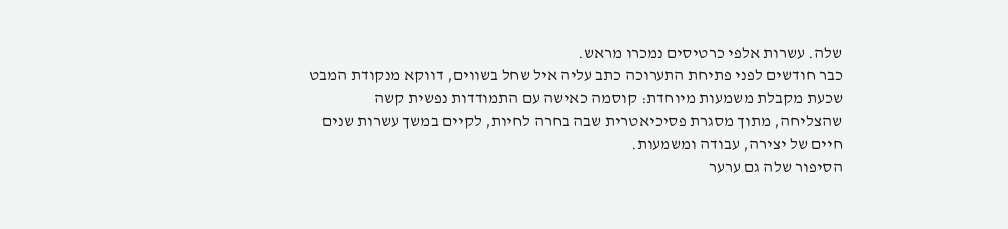שלה. עשרות אלפי כרטיסים נמכרו מראש.
כבר חודשים לפני פתיחת התערוכה כתב עליה איל שחל בשווים, דווקא מנקודת המבט שכעת מקבלת משמעות מיוחדת: קוסמה כאישה עם התמודדות נפשית קשה שהצליחה, מתוך מסגרת פסיכיאטרית שבה בחרה לחיות, לקיים במשך עשרות שנים חיים של יצירה, עבודה ומשמעות.
הסיפור שלה גם ערער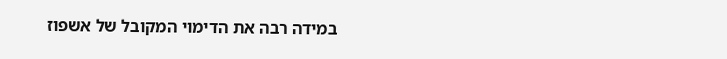במידה רבה את הדימוי המקובל של אשפוז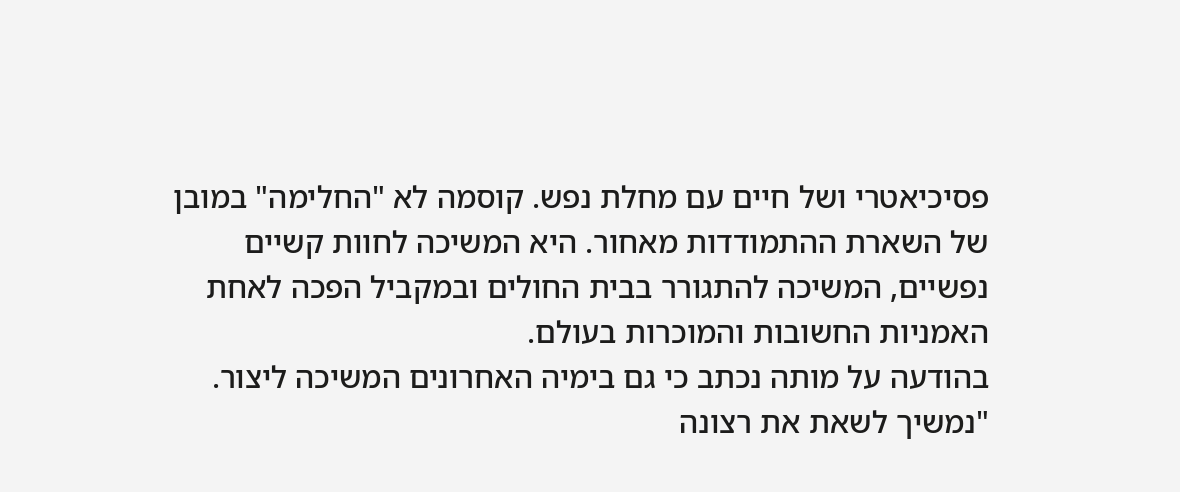פסיכיאטרי ושל חיים עם מחלת נפש. קוסמה לא "החלימה" במובן של השארת ההתמודדות מאחור. היא המשיכה לחוות קשיים נפשיים, המשיכה להתגורר בבית החולים ובמקביל הפכה לאחת האמניות החשובות והמוכרות בעולם.
בהודעה על מותה נכתב כי גם בימיה האחרונים המשיכה ליצור. "נמשיך לשאת את רצונה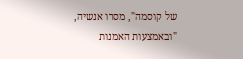של קוסמה", מסרו אנשיה, "ובאמצעות האמנות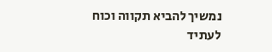נמשיך להביא תקווה וכוח לעתיד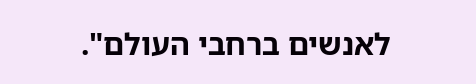לאנשים ברחבי העולם".